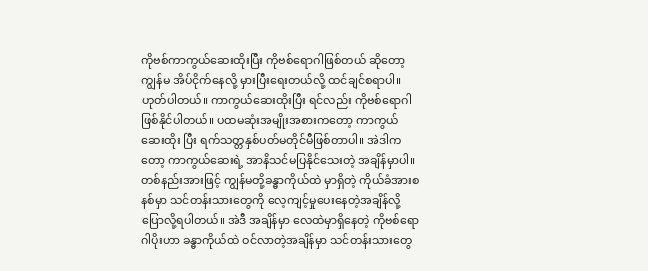ကိုဗစ်ကာကွယ်ဆေးထိုးပြီး ကိုဗစ်ရောဂါဖြစ်တယ် ဆိုတော့ ကျွန်မ အိပ်ငိုက်နေလို့ မှားပြီးရေးတယ်လို့ ထင်ချင်စရာပါ။ ဟုတ်ပါတယ်။ ကာကွယ်ဆေးထိုးပြီး ရင်လည်း ကိုဗစ်ရောဂါဖြစ်နိုင်ပါတယ်။ ပထမဆုံးအမျိုးအစားကတော့ ကာကွယ်ဆေးထိုး ပြီး ရက်သတ္တနှစ်ပတ်မတိုင်မီဖြစ်တာပါ။ အဲဒါကတော့ ကာကွယ်ဆေးရဲ့ အာနိသင်မပြနိုင်သေးတဲ့ အချိန်မှာပါ။ တစ်နည်းအားဖြင့် ကျွန်မတို့ခန္ဓာကိုယ်ထဲ မှာရှိတဲ့ ကိုယ်ခံအားစနစ်မှာ သင်တန်းသားတွေကို လေ့ကျင့်မှုပေးနေတဲ့အချိန်လို့ ပြောလို့ရပါတယ်။ အဲဒီ အချိန်မှာ လေထဲမှာရှိနေတဲ့ ကိုဗစ်ရောဂါပိုးဟာ ခန္ဓာကိုယ်ထဲ ဝင်လာတဲ့အချိန်မှာ သင်တန်းသားတွေ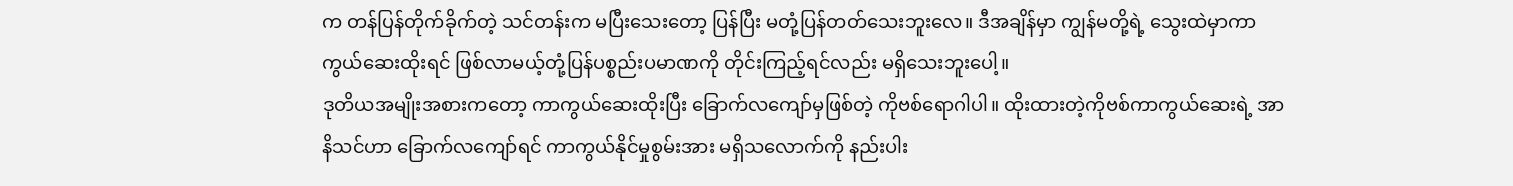က တန်ပြန်တိုက်ခိုက်တဲ့ သင်တန်းက မပြီးသေးတော့ ပြန်ပြီး မတုံ့ပြန်တတ်သေးဘူးလေ။ ဒီအချိန်မှာ ကျွန်မတို့ရဲ့ သွေးထဲမှာကာကွယ်ဆေးထိုးရင် ဖြစ်လာမယ့်တုံ့ပြန်ပစ္စည်းပမာဏကို တိုင်းကြည့်ရင်လည်း မရှိသေးဘူးပေါ့။
ဒုတိယအမျိုးအစားကတော့ ကာကွယ်ဆေးထိုးပြီး ခြောက်လကျော်မှဖြစ်တဲ့ ကိုဗစ်ရောဂါပါ။ ထိုးထားတဲ့ကိုဗစ်ကာကွယ်ဆေးရဲ့ အာနိသင်ဟာ ခြောက်လကျော်ရင် ကာကွယ်နိုင်မှုစွမ်းအား မရှိသလောက်ကို နည်းပါး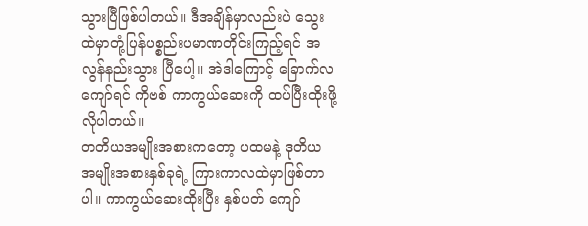သွားပြီဖြစ်ပါတယ်။ ဒီအချိန်မှာလည်းပဲ သွေးထဲမှာတုံ့ပြန်ပစ္စည်းပမာဏတိုင်းကြည့်ရင် အလွန်နည်းသွား ပြီပေါ့။ အဲဒါကြောင့် ခြောက်လကျော်ရင် ကိုဗစ် ကာကွယ်ဆေးကို ထပ်ပြီးထိုးဖို့လိုပါတယ်။
တတိယအမျိုးအစားကတော့ ပထမနဲ့ ဒုတိယ အမျိုးအစားနှစ်ခုရဲ့ ကြားကာလထဲမှာဖြစ်တာပါ။ ကာကွယ်ဆေးထိုးပြီး နှစ်ပတ် ကျော်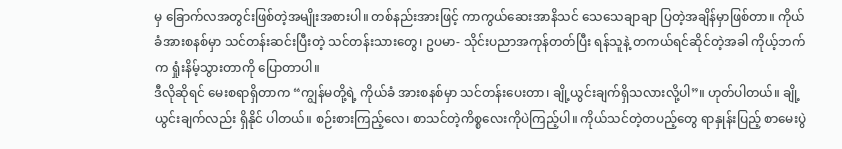မှ ခြောက်လအတွင်းဖြစ်တဲ့အမျိုးအစားပါ။ တစ်နည်းအားဖြင့် ကာကွယ်ဆေးအာနိသင် သေသေချာချာ ပြတဲ့အချိန်မှာဖြစ်တာ။ ကိုယ်ခံအားစနစ်မှာ သင်တန်းဆင်းပြီးတဲ့ သင်တန်းသားတွေ၊ ဥပမာ- သိုင်းပညာအကုန်တတ်ပြီး ရန်သူနဲ့ တကယ်ရင်ဆိုင်တဲ့အခါ ကိုယ့်ဘက်က ရှုံးနိမ့်သွားတာကို ပြောတာပါ။
ဒီလိုဆိုရင် မေးစရာရှိတာက “ကျွန်မတို့ရဲ့ ကိုယ်ခံ အားစနစ်မှာ သင်တန်းပေးတာ၊ ချို့ယွင်းချက်ရှိသလားလို့ပါ”။ ဟုတ်ပါတယ်။ ချို့ယွင်းချက်လည်း ရှိနိုင် ပါတယ်။ စဉ်းစားကြည့်လေ၊ စာသင်တဲ့ကိစ္စလေးကိုပဲကြည့်ပါ။ ကိုယ်သင်တဲ့တပည့်တွေ ရာနှုန်းပြည့် စာမေးပွဲ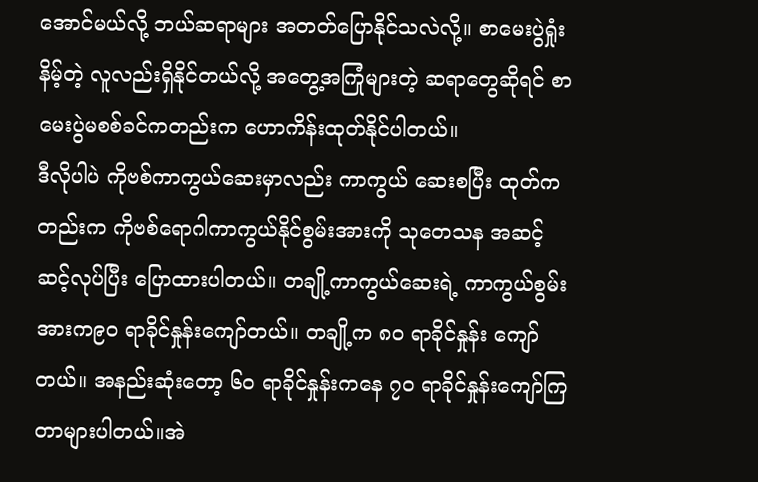အောင်မယ်လို့ ဘယ်ဆရာများ အတတ်ပြောနိုင်သလဲလို့။ စာမေးပွဲရှုံးနိမ့်တဲ့ လူလည်းရှိနိုင်တယ်လို့ အတွေ့အကြုံများတဲ့ ဆရာတွေဆိုရင် စာမေးပွဲမစစ်ခင်ကတည်းက ဟောကိန်းထုတ်နိုင်ပါတယ်။
ဒီလိုပါပဲ ကိုဗစ်ကာကွယ်ဆေးမှာလည်း ကာကွယ် ဆေးစပြီး ထုတ်ကတည်းက ကိုဗစ်ရောဂါကာကွယ်နိုင်စွမ်းအားကို သုတေသန အဆင့်ဆင့်လုပ်ပြီး ပြောထားပါတယ်။ တချို့ကာကွယ်ဆေးရဲ့ ကာကွယ်စွမ်းအားက၉၀ ရာခိုင်နှုန်းကျော်တယ်။ တချို့က ၈၀ ရာခိုင်နှုန်း ကျော်တယ်။ အနည်းဆုံးတော့ ၆၀ ရာခိုင်နှုန်းကနေ ၇၀ ရာခိုင်နှုန်းကျော်ကြတာများပါတယ်။အဲ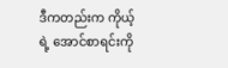ဒီကတည်းက ကိုယ့်ရဲ့ အောင်စာရင်းကို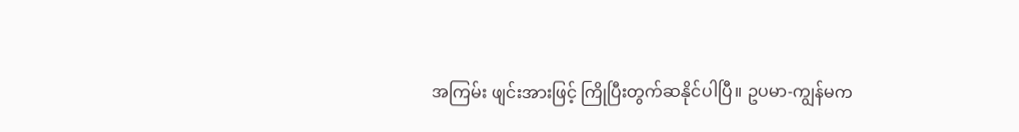အကြမ်း ဖျင်းအားဖြင့် ကြိုပြီးတွက်ဆနိုင်ပါပြီ။ ဥပမာ-ကျွန်မက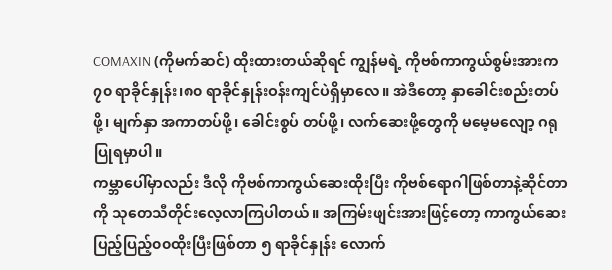COMAXIN (ကိုမက်ဆင်) ထိုးထားတယ်ဆိုရင် ကျွန်မရဲ့ ကိုဗစ်ကာကွယ်စွမ်းအားက ၇၀ ရာခိုင်နှုန်း၊၈၀ ရာခိုင်နှုန်းဝန်းကျင်ပဲရှိမှာလေ။ အဲဒီတော့ နှာခေါင်းစည်းတပ်ဖို့၊ မျက်နှာ အကာတပ်ဖို့၊ ခေါင်းစွပ် တပ်ဖို့၊ လက်ဆေးဖို့တွေကို မမေ့မလျော့ ဂရုပြုရမှာပါ။
ကမ္ဘာပေါ်မှာလည်း ဒီလို ကိုဗစ်ကာကွယ်ဆေးထိုးပြီး ကိုဗစ်ရောဂါဖြစ်တာနဲ့ဆိုင်တာကို သုတေသီတိုင်းလေ့လာကြပါတယ်။ အကြမ်းဖျင်းအားဖြင့်တော့ ကာကွယ်ဆေးပြည့်ပြည့်၀၀ထိုးပြီးဖြစ်တာ ၅ ရာခိုင်နှုန်း လောက်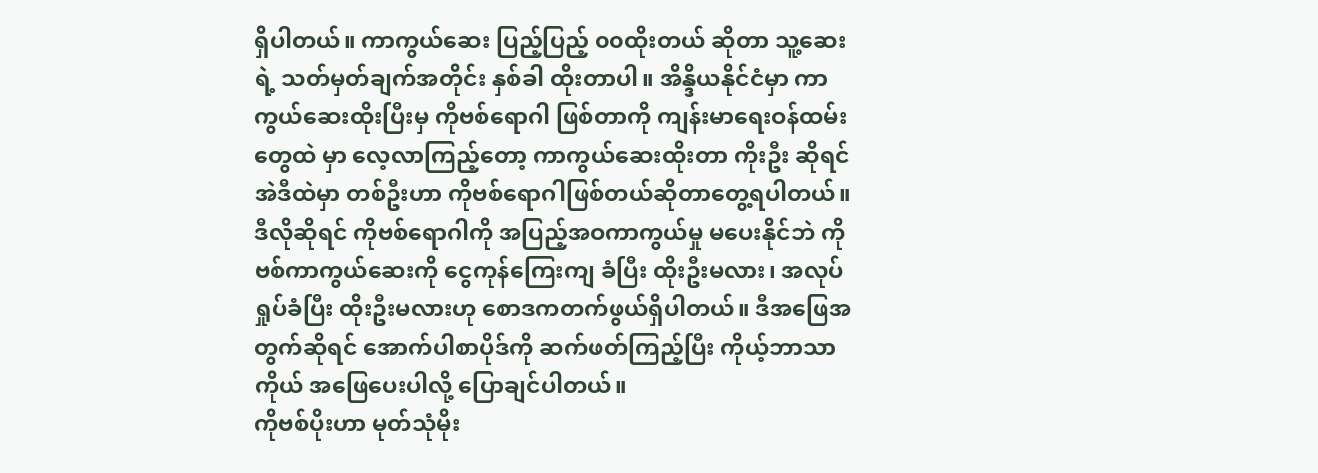ရှိပါတယ်။ ကာကွယ်ဆေး ပြည့်ပြည့် ၀၀ထိုးတယ် ဆိုတာ သူ့ဆေးရဲ့ သတ်မှတ်ချက်အတိုင်း နှစ်ခါ ထိုးတာပါ။ အိန္ဒိယနိုင်ငံမှာ ကာကွယ်ဆေးထိုးပြီးမှ ကိုဗစ်ရောဂါ ဖြစ်တာကို ကျန်းမာရေးဝန်ထမ်းတွေထဲ မှာ လေ့လာကြည့်တော့ ကာကွယ်ဆေးထိုးတာ ကိုးဦး ဆိုရင် အဲဒီထဲမှာ တစ်ဦးဟာ ကိုဗစ်ရောဂါဖြစ်တယ်ဆိုတာတွေ့ရပါတယ်။
ဒီလိုဆိုရင် ကိုဗစ်ရောဂါကို အပြည့်အဝကာကွယ်မှု မပေးနိုင်ဘဲ ကိုဗစ်ကာကွယ်ဆေးကို ငွေကုန်ကြေးကျ ခံပြီး ထိုးဦးမလား၊ အလုပ်ရှုပ်ခံပြီး ထိုးဦးမလားဟု စောဒကတက်ဖွယ်ရှိပါတယ်။ ဒီအဖြေအတွက်ဆိုရင် အောက်ပါစာပိုဒ်ကို ဆက်ဖတ်ကြည့်ပြီး ကိုယ့်ဘာသာ ကိုယ် အဖြေပေးပါလို့ ပြောချင်ပါတယ်။
ကိုဗစ်ပိုးဟာ မုတ်သုံမိုး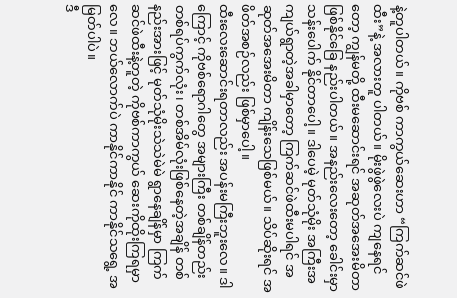နဲ့တူပါတယ်။ ကိုဗစ် ကာကွယ်ဆေးဟာ “ကြက်ဆင်ဖဲထီး”နဲ့ အလားတူ ပါတယ်။ မိုးဖွဲဖွဲလေးပဲ ကျနေရင် တော့ ကျွန်မတို့ ထီးမဆောင်းရင် အဆုတ်အအေးမိတာ ဖြစ်နိုင်ခြေ နည်းပါတယ်။ အနည်းလေးတော့ ခေါင်းမှာ သန်းပေါက် နိုင်တာပေါ့။ ဒါပေမဲ့ မုတ်သုံမိုး အကြီးအကျယ်ရွာတဲ့အခါမှာတော့ ကြက်ဆင်ဖဲထီးမပါရင် အဆုတ်အအေးမိတာ ကျိန်းသေဖြစ်မယ်။ သိပ်ဆိုးရင် အဖိတ်အစဉ်လည်း ဖြစ်မှာပေါ့။
ထီးလေးဆောင်းရတာလည်း အပန်းမကြီးဘူးလေ။ ဒါကြောင့် ကိုဗစ်ရောဂါတွေ အများကြီး တစ်ချိန်တည်း တစ်ရပ်ကွက်လုံး၊ တစ်အိမ်လုံးဖြစ်နေတဲ့အချိန် တစ်နည်းအားဖြင့် မုတ်သုံမိုးသဲသဲမဲမဲ ရွာနေချိန်မှာ ကြက်ဆင်ဖဲထီးနဲ့တူတဲ့ ကိုဗစ်ကာကွယ် ဆေးကိုထိုးကြရမှာလေ။ ဘယ်လောက်ပဲ ကာနိုင်ကာနိုင် ကာနိုင်သရွေ့ အမြတ်ပါပဲ။
ဒီ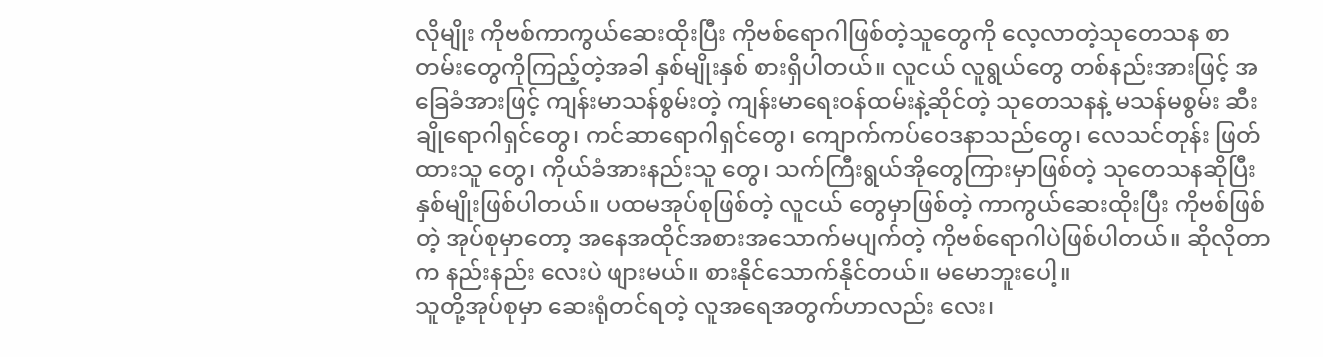လိုမျိုး ကိုဗစ်ကာကွယ်ဆေးထိုးပြီး ကိုဗစ်ရောဂါဖြစ်တဲ့သူတွေကို လေ့လာတဲ့သုတေသန စာတမ်းတွေကိုကြည့်တဲ့အခါ နှစ်မျိုးနှစ် စားရှိပါတယ်။ လူငယ် လူရွယ်တွေ တစ်နည်းအားဖြင့် အခြေခံအားဖြင့် ကျန်းမာသန်စွမ်းတဲ့ ကျန်းမာရေးဝန်ထမ်းနဲ့ဆိုင်တဲ့ သုတေသနနဲ့ မသန်မစွမ်း ဆီးချိုရောဂါရှင်တွေ၊ ကင်ဆာရောဂါရှင်တွေ၊ ကျောက်ကပ်ဝေဒနာသည်တွေ၊ လေသင်တုန်း ဖြတ်ထားသူ တွေ၊ ကိုယ်ခံအားနည်းသူ တွေ၊ သက်ကြီးရွယ်အိုတွေကြားမှာဖြစ်တဲ့ သုတေသနဆိုပြီး နှစ်မျိုးဖြစ်ပါတယ်။ ပထမအုပ်စုဖြစ်တဲ့ လူငယ် တွေမှာဖြစ်တဲ့ ကာကွယ်ဆေးထိုးပြီး ကိုဗစ်ဖြစ်တဲ့ အုပ်စုမှာတော့ အနေအထိုင်အစားအသောက်မပျက်တဲ့ ကိုဗစ်ရောဂါပဲဖြစ်ပါတယ်။ ဆိုလိုတာက နည်းနည်း လေးပဲ ဖျားမယ်။ စားနိုင်သောက်နိုင်တယ်။ မမောဘူးပေါ့။
သူတို့အုပ်စုမှာ ဆေးရုံတင်ရတဲ့ လူအရေအတွက်ဟာလည်း လေး၊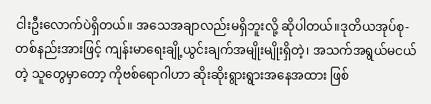ငါးဦးလောက်ပဲရှိတယ်။ အသေအချာလည်းမရှိဘူးလို့ ဆိုပါတယ်။ဒုတိယအုပ်စု-တစ်နည်းအားဖြင့် ကျန်းမာရေးချို့ယွင်းချက်အမျိုးမျိုးရှိတဲ့၊ အသက်အရွယ်မငယ်တဲ့ သူတွေမှာတော့ ကိုဗစ်ရောဂါဟာ ဆိုးဆိုးရွားရွားအနေအထား ဖြစ်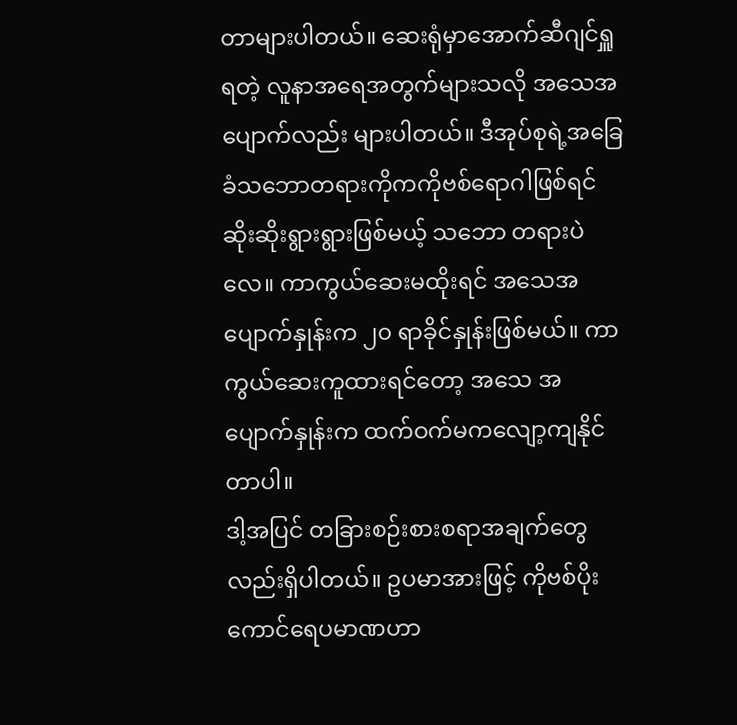တာများပါတယ်။ ဆေးရုံမှာအောက်ဆီဂျင်ရှူရတဲ့ လူနာအရေအတွက်များသလို အသေအပျောက်လည်း များပါတယ်။ ဒီအုပ်စုရဲ့အခြေခံသဘောတရားကိုကကိုဗစ်ရောဂါဖြစ်ရင် ဆိုးဆိုးရွားရွားဖြစ်မယ့် သဘော တရားပဲလေ။ ကာကွယ်ဆေးမထိုးရင် အသေအပျောက်နှုန်းက ၂၀ ရာခိုင်နှုန်းဖြစ်မယ်။ ကာကွယ်ဆေးကူထားရင်တော့ အသေ အပျောက်နှုန်းက ထက်ဝက်မကလျော့ကျနိုင်တာပါ။
ဒါ့အပြင် တခြားစဉ်းစားစရာအချက်တွေလည်းရှိပါတယ်။ ဥပမာအားဖြင့် ကိုဗစ်ပိုးကောင်ရေပမာဏဟာ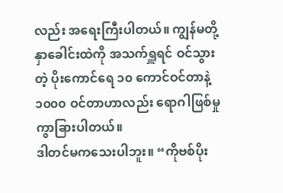လည်း အရေးကြီးပါတယ်။ ကျွန်မတို့နှာခေါင်းထဲကို အသက်ရှူရင် ဝင်သွားတဲ့ ပိုးကောင်ရေ ၁၀ ကောင်ဝင်တာနဲ့ ၁၀၀၀ ဝင်တာဟာလည်း ရောဂါဖြစ်မှု ကွာခြားပါတယ်။
ဒါတင်မကသေးပါဘူး။ “ကိုဗစ်ပိုး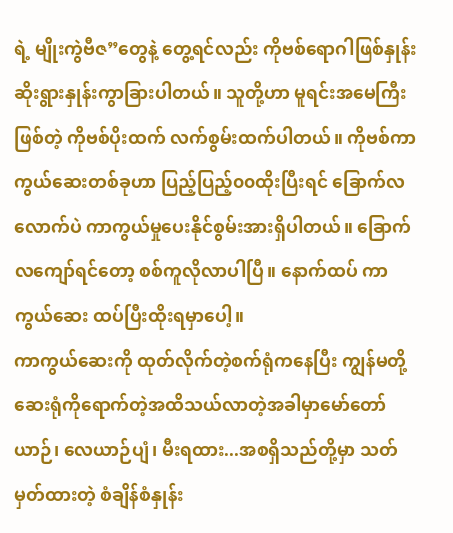ရဲ့ မျိုးကွဲဗီဇ”တွေနဲ့ တွေ့ရင်လည်း ကိုဗစ်ရောဂါဖြစ်နှုန်းဆိုးရွားနှုန်းကွာခြားပါတယ်။ သူတို့ဟာ မူရင်းအမေကြီးဖြစ်တဲ့ ကိုဗစ်ပိုးထက် လက်စွမ်းထက်ပါတယ်။ ကိုဗစ်ကာကွယ်ဆေးတစ်ခုဟာ ပြည့်ပြည့်၀၀ထိုးပြီးရင် ခြောက်လ လောက်ပဲ ကာကွယ်မှုပေးနိုင်စွမ်းအားရှိပါတယ်။ ခြောက်လကျော်ရင်တော့ စစ်ကူလိုလာပါပြီ။ နောက်ထပ် ကာကွယ်ဆေး ထပ်ပြီးထိုးရမှာပေါ့။
ကာကွယ်ဆေးကို ထုတ်လိုက်တဲ့စက်ရုံကနေပြီး ကျွန်မတို့ဆေးရုံကိုရောက်တဲ့အထိသယ်လာတဲ့အခါမှာမော်တော်ယာဉ်၊ လေယာဉ်ပျံ၊ မီးရထား...အစရှိသည်တို့မှာ သတ်မှတ်ထားတဲ့ စံချိန်စံနှုန်း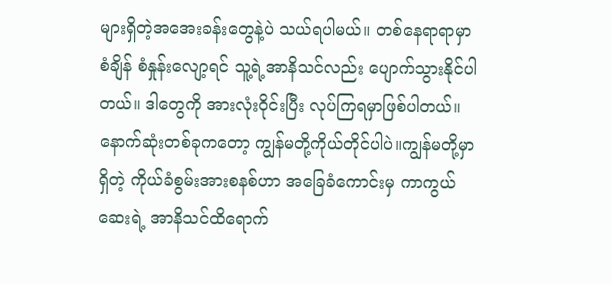များရှိတဲ့အအေးခန်းတွေနဲ့ပဲ သယ်ရပါမယ်။ တစ်နေရာရာမှာ စံချိန် စံနှုန်းလျော့ရင် သူ့ရဲ့အာနိသင်လည်း ပျောက်သွားနိုင်ပါတယ်။ ဒါတွေကို အားလုံးဝိုင်းပြီး လုပ်ကြရမှာဖြစ်ပါတယ်။
နောက်ဆုံးတစ်ခုကတော့ ကျွန်မတို့ကိုယ်တိုင်ပါပဲ။ကျွန်မတို့မှာရှိတဲ့ ကိုယ်ခံစွမ်းအားစနစ်ဟာ အခြေခံကောင်းမှ ကာကွယ်ဆေးရဲ့ အာနိသင်ထိရောက်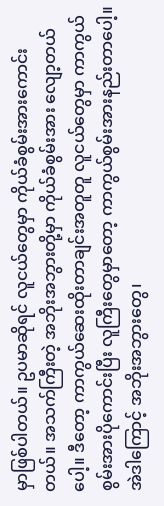မှာဖြစ်ပါတယ်။ ဥပမာဆိုရင် လူငယ်တွေမှာ ကိုယ်ခံစွမ်းအားကောင်းတယ်။ အသက်ကြီးတဲ့ အဘိုးအဘွားတို့မှာ ကိုယ်ခံစွမ်းအား လျော့တယ်ပေါ့။ ဒီတော့ ကာကွယ်ဆေးထိုးတာချင်းအတူတူ လူငယ်တွေမှာ ကာကွယ်စွမ်းအားပိုကောင်းပြီး လူကြီးတွေမှာတော့ ကာကွယ်စွမ်းအားနည်းတာပေါ့။
အဲဒါကြောင့် အဘိုးအဘွားတွေ၊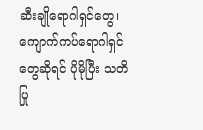ဆီးချိုရောဂါရှင်တွေ၊ ကျောက်ကပ်ရောဂါရှင်တွေဆိုရင် ပိုမိုပြီး သတိပြု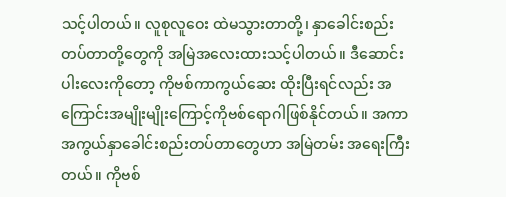သင့်ပါတယ်။ လူစုလူဝေး ထဲမသွားတာတို့၊ နှာခေါင်းစည်းတပ်တာတို့တွေကို အမြဲအလေးထားသင့်ပါတယ်။ ဒီဆောင်းပါးလေးကိုတော့ ကိုဗစ်ကာကွယ်ဆေး ထိုးပြီးရင်လည်း အကြောင်းအမျိုးမျိုးကြောင့်ကိုဗစ်ရောဂါဖြစ်နိုင်တယ်။ အကာအကွယ်နှာခေါင်းစည်းတပ်တာတွေဟာ အမြဲတမ်း အရေးကြီး တယ်။ ကိုဗစ်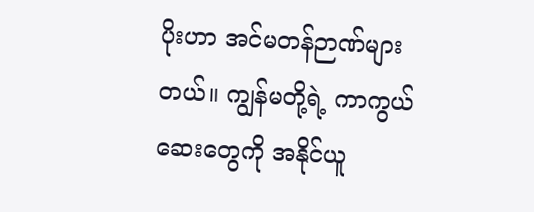ပိုးဟာ အင်မတန်ဉာဏ်များတယ်။ ကျွန်မတို့ရဲ့ ကာကွယ်ဆေးတွေကို အနိုင်ယူ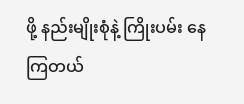ဖို့ နည်းမျိုးစုံနဲ့ ကြိုးပမ်း နေကြတယ်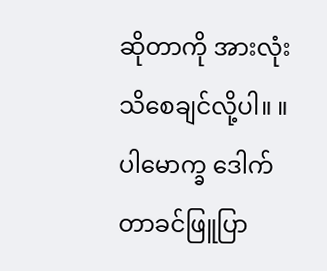ဆိုတာကို အားလုံးသိစေချင်လို့ပါ။ ။
ပါမောက္ခ ဒေါက်တာခင်ဖြူပြာ